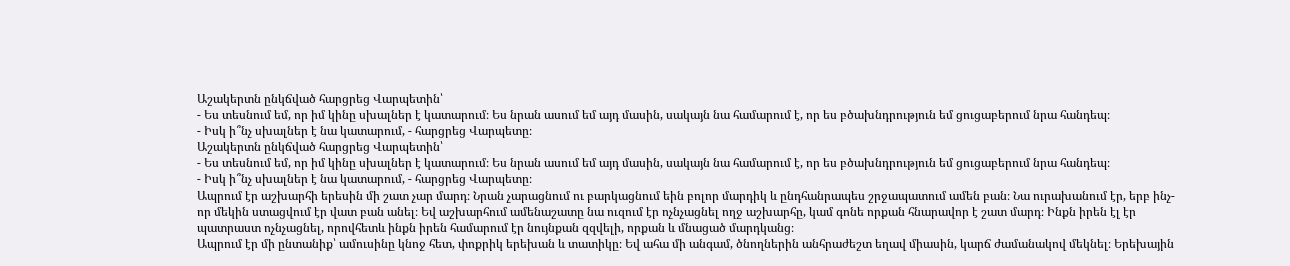Աշակերտն ընկճված հարցրեց Վարպետին՝
- Ես տեսնում եմ, որ իմ կինը սխալներ է կատարում։ Ես նրան ասում եմ այդ մասին, սակայն նա համարում է, որ ես բծախնդրություն եմ ցուցաբերում նրա հանդեպ։
- Իսկ ի՞նչ սխալներ է նա կատարում, - հարցրեց Վարպետը։
Աշակերտն ընկճված հարցրեց Վարպետին՝
- Ես տեսնում եմ, որ իմ կինը սխալներ է կատարում։ Ես նրան ասում եմ այդ մասին, սակայն նա համարում է, որ ես բծախնդրություն եմ ցուցաբերում նրա հանդեպ։
- Իսկ ի՞նչ սխալներ է նա կատարում, - հարցրեց Վարպետը։
Ապրում էր աշխարհի երեսին մի շատ չար մարդ։ Նրան չարացնում ու բարկացնում եին բոլոր մարդիկ և ընդհանրապես շրջապատում ամեն բան։ Նա ուրախանում էր, երբ ինչ-որ մեկին ստացվում էր վատ բան անել։ Եվ աշխարհում ամենաշատը նա ուզում էր ոչնչացնել ողջ աշխարհը, կամ գոնե որքան հնարավոր է շատ մարդ։ Ինքն իրեն էլ էր պատրաստ ոչնչացնել, որովհետև ինքն իրեն համարում էր նույնքան զզվելի, որքան և մնացած մարդկանց։
Ապրում էր մի ընտանիք՝ ամուսինը կնոջ հետ, փոքրիկ երեխան և տատիկը։ Եվ ահա մի անգամ, ծնողներին անհրաժեշտ եղավ միասին, կարճ ժամանակով մեկնել։ Երեխային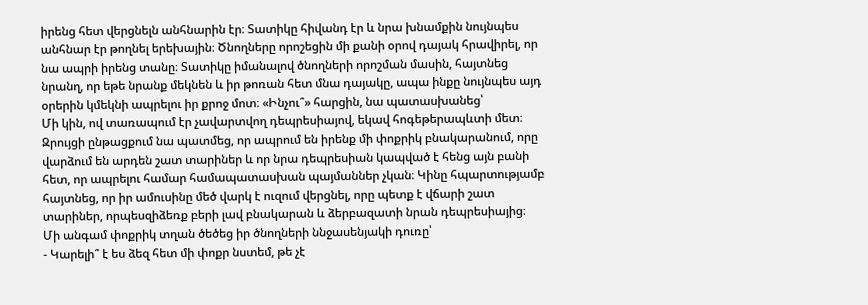իրենց հետ վերցնելն անհնարին էր։ Տատիկը հիվանդ էր և նրա խնամքին նույնպես անհնար էր թողնել երեխային։ Ծնողները որոշեցին մի քանի օրով դայակ հրավիրել, որ նա ապրի իրենց տանը։ Տատիկը իմանալով ծնողների որոշման մասին, հայտնեց նրանղ, որ եթե նրանք մեկնեն և իր թոռան հետ մնա դայակը, ապա ինքը նույնպես այդ օրերին կմեկնի ապրելու իր քրոջ մոտ։ «Ինչու՞» հարցին, նա պատասխանեց՝
Մի կին, ով տառապում էր չավարտվող դեպրեսիայով, եկավ հոգեթերապևտի մետ։ Զրույցի ընթացքում նա պատմեց, որ ապրում են իրենք մի փոքրիկ բնակարանում, որը վարձում են արդեն շատ տարիներ և որ նրա դեպրեսիան կապված է հենց այն բանի հետ, որ ապրելու համար համապատասխան պայմաններ չկան։ Կինը հպարտությամբ հայտնեց, որ իր ամուսինը մեծ վարկ է ուզում վերցնել, որը պետք է վճարի շատ տարիներ, որպեսզիձեռք բերի լավ բնակարան և ձերբազատի նրան դեպրեսիայից։
Մի անգամ փոքրիկ տղան ծեծեց իր ծնողների ննջասենյակի դուռը՝
- Կարելի՞ է ես ձեզ հետ մի փոքր նստեմ, թե չէ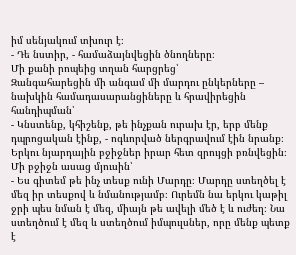իմ սենյակում տխուր է։
- Դե նստիր, - համաձայնվեցին ծնողները։
Մի քանի րոպեից տղան հարցրեց՝
Զանգահարեցին մի անգամ մի մարդու ընկերները – նախկին համադասարանցիները և հրավիրեցին հանդիպման՝
- Կնստենք, կհիշենք, թե ինչքան ուրախ էր, երբ մենք դպրոցական էինք, - ոգևորված ներգրավում էին նրանք։
Երկու նյարդային բջիջներ իրար հետ զրույցի բռնվեցին։ Մի բջիջն ասաց մյուսին՝
- Ես գիտեմ թե ինչ տեսք ունի Մարդը։ Մարդը ստեղծել է մեզ իր տեսքով և նմանությամբ։ Ուրեմն նա երկու կաթիլ ջրի պես նման է մեզ, միայն թե ավելի մեծ է և ուժեղ։ Նա ստեղծում է մեզ և ստեղծում իմպուլսներ, որը մենք պետք է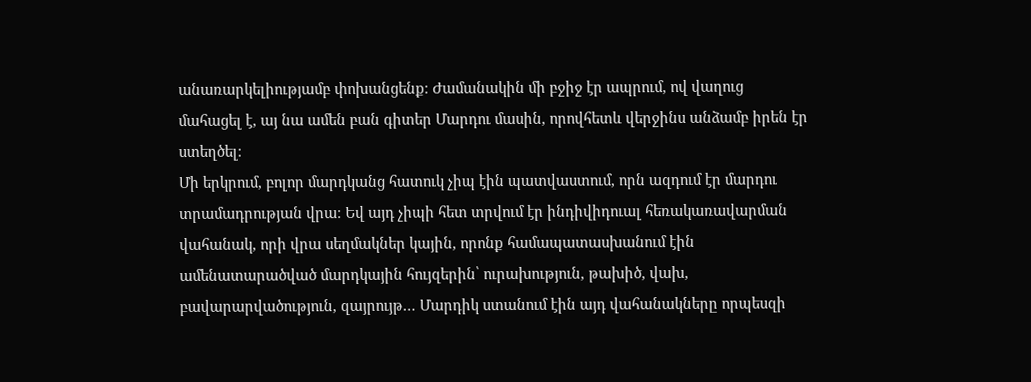անառարկելիությամբ փոխանցենք։ Ժամանակին մի բջիջ էր ապրում, ով վաղուց մահացել է, այ նա ամեն բան գիտեր Մարդու մասին, որովհետև վերջինս անձամբ իրեն էր ստեղծել։
Մի երկրում, բոլոր մարդկանց հատուկ չիպ էին պատվաստում, որն ազդում էր մարդու տրամադրության վրա։ Եվ այդ չիպի հետ տրվում էր ինդիվիդուալ հեռակառավարման վահանակ, որի վրա սեղմակներ կային, որոնք համապատասխանում էին ամենատարածված մարդկային հույզերին՝ ուրախություն, թախիծ, վախ, բավարարվածություն, զայրույթ… Մարդիկ ստանում էին այդ վահանակները որպեսզի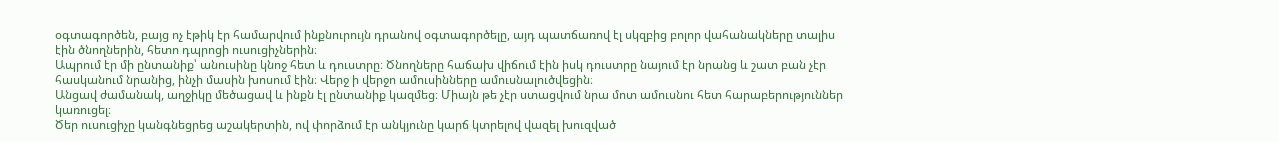օգտագործեն, բայց ոչ էթիկ էր համարվում ինքնուրույն դրանով օգտագործելը, այդ պատճառով էլ սկզբից բոլոր վահանակները տալիս էին ծնողներին, հետո դպրոցի ուսուցիչներին։
Ապրում էր մի ընտանիք՝ անուսինը կնոջ հետ և դուստրը։ Ծնողները հաճախ վիճում էին իսկ դուստրը նայում էր նրանց և շատ բան չէր հասկանում նրանից, ինչի մասին խոսում էին։ Վերջ ի վերջո ամուսինները ամուսնալուծվեցին։
Անցավ ժամանակ, աղջիկը մեծացավ և ինքն էլ ընտանիք կազմեց։ Միայն թե չէր ստացվում նրա մոտ ամուսնու հետ հարաբերություններ կառուցել։
Ծեր ուսուցիչը կանգնեցրեց աշակերտին, ով փորձում էր անկյունը կարճ կտրելով վազել խուզված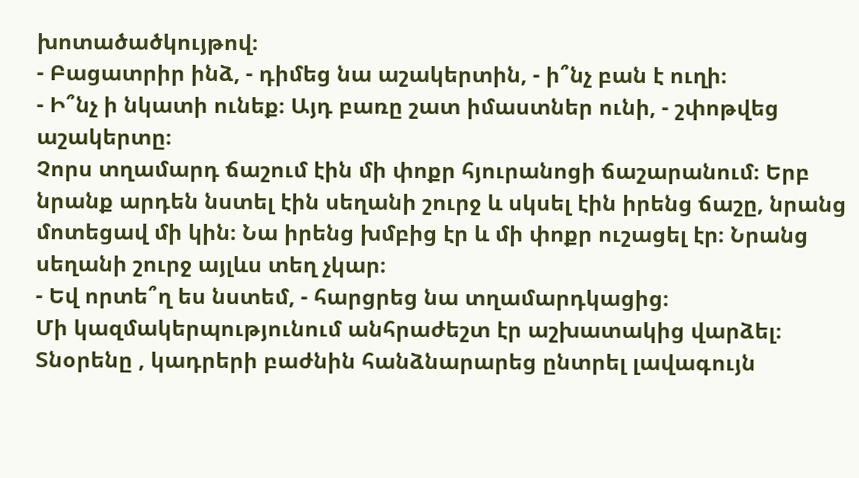խոտածածկույթով։
- Բացատրիր ինձ, - դիմեց նա աշակերտին, - ի՞նչ բան է ուղի։
- Ի՞նչ ի նկատի ունեք։ Այդ բառը շատ իմաստներ ունի, - շփոթվեց աշակերտը։
Չորս տղամարդ ճաշում էին մի փոքր հյուրանոցի ճաշարանում։ Երբ նրանք արդեն նստել էին սեղանի շուրջ և սկսել էին իրենց ճաշը, նրանց մոտեցավ մի կին։ Նա իրենց խմբից էր և մի փոքր ուշացել էր։ Նրանց սեղանի շուրջ այլևս տեղ չկար։
- Եվ որտե՞ղ ես նստեմ, - հարցրեց նա տղամարդկացից։
Մի կազմակերպությունում անհրաժեշտ էր աշխատակից վարձել։ Տնօրենը , կադրերի բաժնին հանձնարարեց ընտրել լավագույն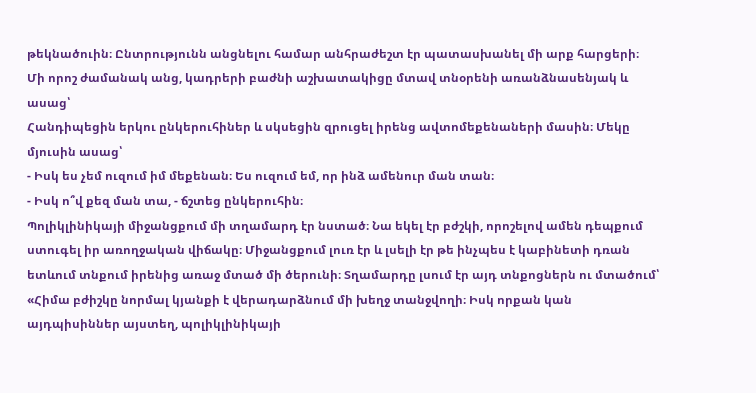թեկնածուին։ Ընտրությունն անցնելու համար անհրաժեշտ էր պատասխանել մի արք հարցերի։
Մի որոշ ժամանակ անց, կադրերի բաժնի աշխատակիցը մտավ տնօրենի առանձնասենյակ և ասաց՝
Հանդիպեցին երկու ընկերուհիներ և սկսեցին զրուցել իրենց ավտոմեքենաների մասին։ Մեկը մյուսին ասաց՝
- Իսկ ես չեմ ուզում իմ մեքենան։ Ես ուզում եմ, որ ինձ ամենուր ման տան։
- Իսկ ո՞վ քեզ ման տա, - ճշտեց ընկերուհին։
Պոլիկլինիկայի միջանցքում մի տղամարդ էր նստած։ Նա եկել էր բժշկի, որոշելով ամեն դեպքում ստուգել իր առողջական վիճակը։ Միջանցքում լուռ էր և լսելի էր թե ինչպես է կաբինետի դռան ետևում տնքում իրենից առաջ մտած մի ծերունի։ Տղամարդը լսում էր այդ տնքոցներն ու մտածում՝
«Հիմա բժիշկը նորմալ կյանքի է վերադարձնում մի խեղջ տանջվողի։ Իսկ որքան կան այդպիսիններ այստեղ, պոլիկլինիկայի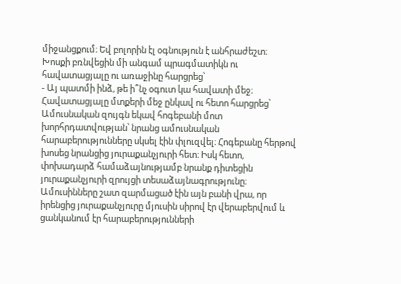միջանցքում։ Եվ բոլորին էլ օգնություն է անհրաժեշտ։
Խոսքի բռնվեցին մի անգամ պրագմատիկն ու հավատացյալը ու առաջինը հարցրեց՝
- Այ պատմի ինձ, թե ի՞նչ օգուտ կա հավատի մեջ։
Հավատացյալը մտքերի մեջ ընկավ ու հետո հարցրեց՝
Ամուսնական զույգն եկավ հոգեբանի մոտ խորհրդատվության՝ նրանց ամուսնական հարաբերությունները սկսել էին փլուզվել։ Հոգեբանը հերթով խոսեց նրանցից յուրաքանչյուրի հետ։ Իսկ հետո, փոխադարձ համաձայնությամբ նրանք դիտեցին յուրաքանչյուրի զրույցի տեսաձայնագրությունը։ Ամուսինները շատ զարմացած էին այն բանի վրա, որ իրենցից յուրաքանչյուրը մյուսին սիրով էր վերաբերվում և ցանկանում էր հարաբերությունների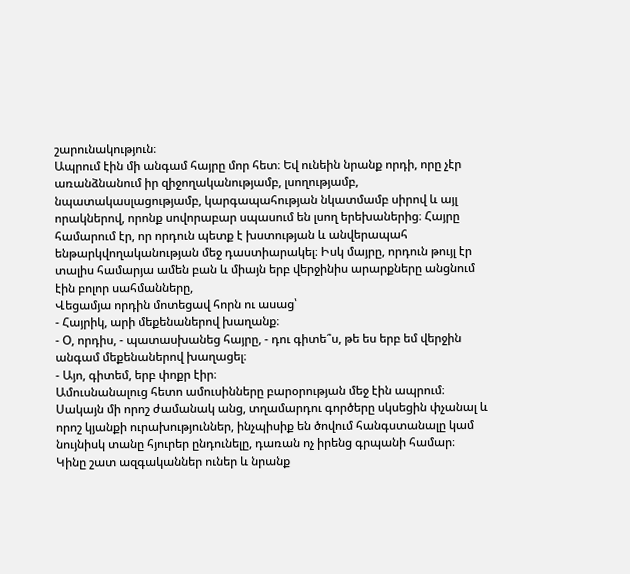շարունակություն։
Ապրում էին մի անգամ հայրը մոր հետ։ Եվ ունեին նրանք որդի, որը չէր առանձնանում իր զիջողականությամբ, լսողությամբ, նպատակասլացությամբ, կարգապահության նկատմամբ սիրով և այլ որակներով, որոնք սովորաբար սպասում են լսող երեխաներից։ Հայրը համարում էր, որ որդուն պետք է խստության և անվերապահ ենթարկվողականության մեջ դաստիարակել։ Իսկ մայրը, որդուն թույլ էր տալիս համարյա ամեն բան և միայն երբ վերջինիս արարքները անցնում էին բոլոր սահմանները,
Վեցամյա որդին մոտեցավ հորն ու ասաց՝
- Հայրիկ, արի մեքենաներով խաղանք։
- Օ, որդիս, - պատասխանեց հայրը, - դու գիտե՞ս, թե ես երբ եմ վերջին անգամ մեքենաներով խաղացել։
- Այո, գիտեմ, երբ փոքր էիր։
Ամուսնանալուց հետո ամուսինները բարօրության մեջ էին ապրում։ Սակայն մի որոշ ժամանակ անց, տղամարդու գործերը սկսեցին փչանալ և որոշ կյանքի ուրախություններ, ինչպիսիք են ծովում հանգստանալը կամ նույնիսկ տանը հյուրեր ընդունելը, դառան ոչ իրենց գրպանի համար։
Կինը շատ ազգականներ ուներ և նրանք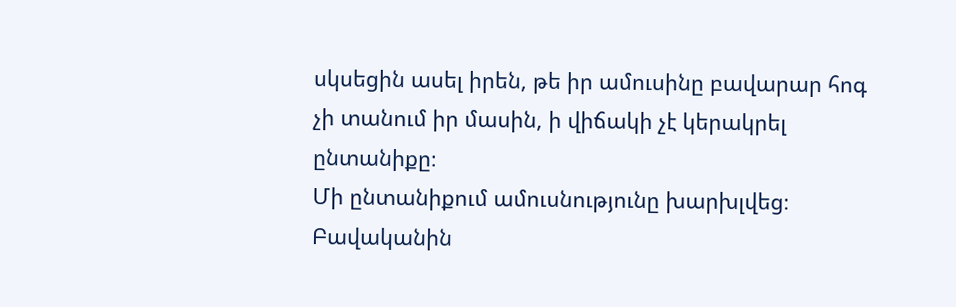սկսեցին ասել իրեն, թե իր ամուսինը բավարար հոգ չի տանում իր մասին, ի վիճակի չէ կերակրել ընտանիքը։
Մի ընտանիքում ամուսնությունը խարխլվեց։ Բավականին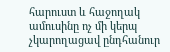հարուստ և հաջողակ ամուսինը ոչ մի կերպ չկարողացավ ընդհանուր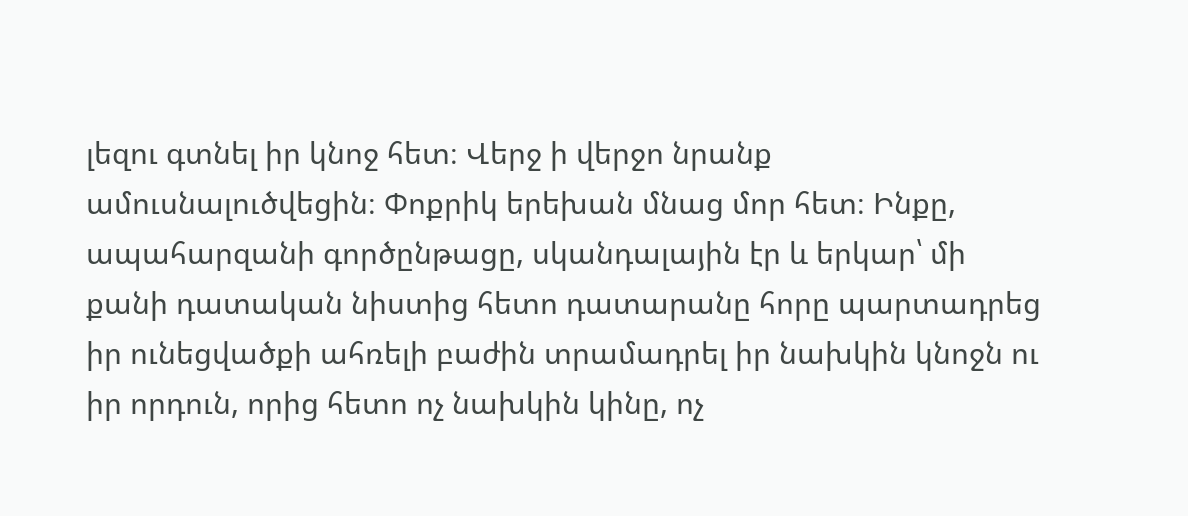լեզու գտնել իր կնոջ հետ։ Վերջ ի վերջո նրանք ամուսնալուծվեցին։ Փոքրիկ երեխան մնաց մոր հետ։ Ինքը, ապահարզանի գործընթացը, սկանդալային էր և երկար՝ մի քանի դատական նիստից հետո դատարանը հորը պարտադրեց իր ունեցվածքի ահռելի բաժին տրամադրել իր նախկին կնոջն ու իր որդուն, որից հետո ոչ նախկին կինը, ոչ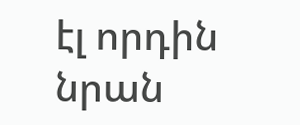էլ որդին նրան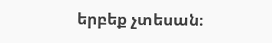երբեք չտեսան։